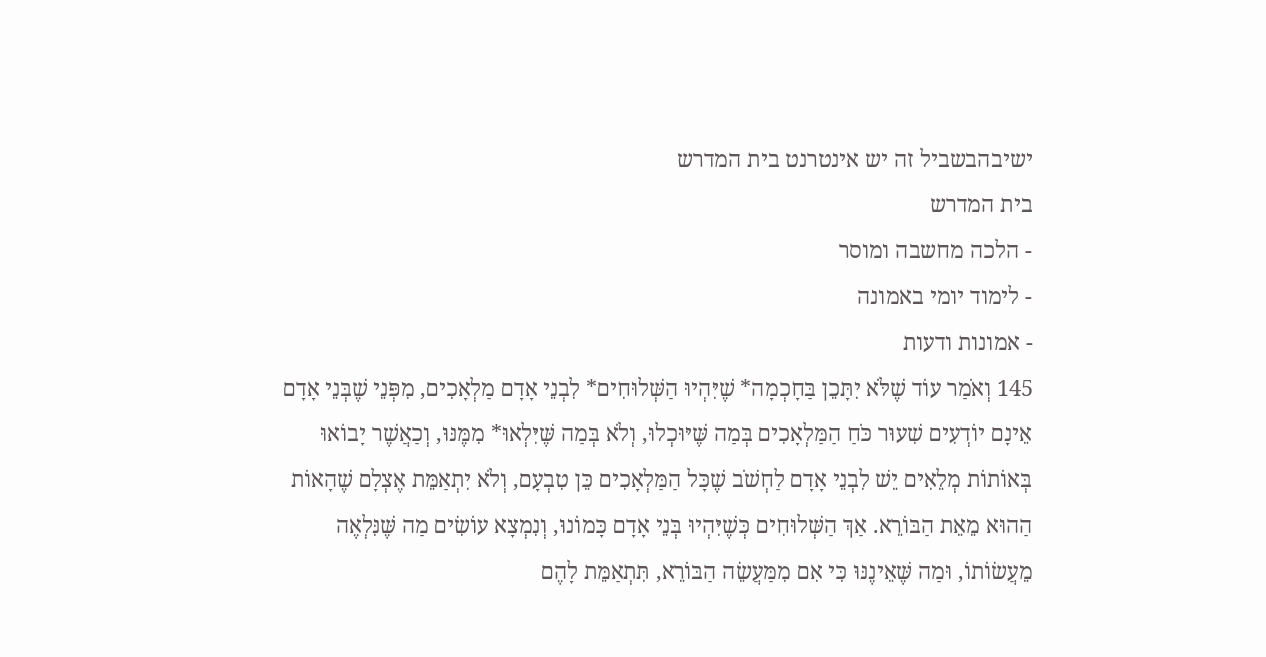ישיבהבשביל זה יש אינטרנט בית המדרש
בית המדרש
- הלכה מחשבה ומוסר
- לימוד יומי באמונה
- אמונות ודעות
145 וְאֹמַר עוֹד שֶׁלֹּא יִתָּכֵן בַּחָכְמָה* שֶׁיִּהְיוּ הַשְּׁלוּחִים* לִבְנֵי אָדָם מַלְאָכִים, מִפְּנֵי שֶׁבְּנֵי אָדָם אֵינָם יוֹדְעִים שִׁעוּר כֹּחַ הַמַּלְאָכִים בְּמַה שֶּׁיּוּכְלוּ, וְלֹא בְּמַה שֶּׁיִּלְאוּ* מִמֶּנּוּ, וְכַאֲשֶׁר יָבוֹאוּ בְּאוֹתוֹת מְלֵאִים יֵשׁ לִבְנֵי אָדָם לַחְשֹׁב שֶׁכָּל הַמַּלְאָכִים כֵּן טִבְעָם, וְלֹא יִתְאַמֵּת אֶצְלָם שֶׁהָאוֹת הַהוּא מֵאֵת הַבּוֹרֵא. אַךְ הַשְּׁלוּחִים כְּשֶׁיִּהְיוּ בְּנֵי אָדָם כָּמוֹנוּ, וְנִמְצָא עוֹשִׂים מַה שֶּׁנִּלְאֶה מֵעֲשׂוֹתוֹ, וּמַה שֶּׁאֵינֶנּוּ כִּי אִם מִמַּעֲשֵׂה הַבּוֹרֵא, תִּתְאַמֵּת לָהֶם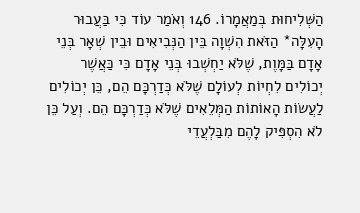הַשְּׁלִיחוּת בְּמַאֲמָרוֹ. 146 וְאֹמַר עוֹד כִּי בַּעֲבוּר הָעִלָּה* הַזֹּאת הִשְׁוָה בֵּין הַנְּבִיאִים וּבֵין שְׁאָר בְּנֵי אָדָם בַּמָּוֶת, שֶׁלֹּא יַחְשְׁבוּ בְּנֵי אָדָם כִּי כַּאֲשֶׁר יְכוֹלִים לִחְיוֹת לְעוֹלָם שֶׁלֹּא כְּדַרְכָּם הֵם, כֵּן יְכוֹלִים לַעֲשׂוֹת הָאוֹתוֹת הַמְּלֵאִים שֶׁלֹּא כְּדַרְכָּם הֵם. וְעַל כֵּן לֹא הִסְפִּיק לָהֶם מִבַּלְעֲדֵי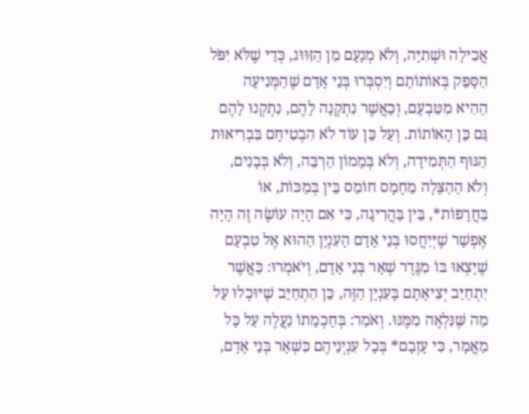אֲכִילָה וּשְׁתִיָּה, וְלֹא מְנָעָם מִן הַזִּוּוּג, כְּדֵי שֶׁלֹּא יִפֹּל הַסָּפֵק בְּאוֹתוֹתָם וְיִסְבְּרוּ בְּנֵי אָדָם שֶׁהַמְּנִיעָה הַהִיא מִטִּבְעָם, וְכַאֲשֶׁר נִתְקְנָה לָהֶם, נִתְקְנוּ לָהֶם גַּם כֵּן הָאוֹתוֹת. וְעַל כֵּן עוֹד לֹא הִבְטִיחָם בִּבְרִיאוּת הַגּוּף הַתְּמִידָה, וְלֹא בְּמָמוֹן הַרְבֵּה, וְלֹא בְּבָנִים, וְלֹא הַהַצָּלָה מֵחָמָס חוֹמֵס בֵּין בְּמַכּוֹת, אוֹ בַּחֲרָפוֹת*, בֵּין בַּהֲרִיגָה, כִּי אִם הָיָה עוֹשֶׂה זֶה הָיָה אֶפְשָׁר שֶׁיְּיַחֲסוּ בְּנֵי אָדָם הָעִנְיָן הַהוּא אֶל טִבְעָם שֶׁיָּצְאוּ בּוֹ מִגֶּדֶר שְׁאָר בְּנֵי אָדָם, וְיֹאמְרוּ: כַּאֲשֶׁר יִתְחַיֵּב יְצִיאָתָם בָּעִנְיָן הַזֶּה, כֵּן הִתְחַיֵּב שֶׁיּוּכְלוּ עַל מַה שֶּׁנִּלְאֶה מִמֶּנּוּ. וְאֹמַר: בְּחָכְמָתוֹ נַעֲלֶה עַל כָּל מַאֲמָר, כִּי עָזְבָם* בְּכָל עִנְיְנֵיהֶם כִּשְׁאָר בְּנֵי אָדָם,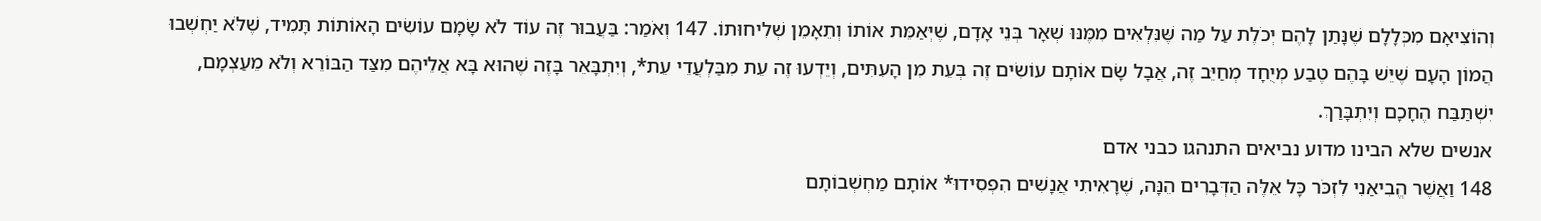וְהוֹצִיאָם מִכְּלָלָם שֶׁנָּתַן לָהֶם יְכֹלֶת עַל מַה שֶּׁנִּלְאִים מִמֶּנּוּ שְׁאָר בְּנֵי אָדָם, שֶׁיְּאַמֵּת אוֹתוֹ וְתֵאָמֵן שְׁלִיחוּתוֹ. 147 וְאֹמַר: בַּעֲבוּר זֶה עוֹד לֹא שָׂמָם עוֹשִׂים הָאוֹתוֹת תָּמִיד, שֶׁלֹּא יַחְשְׁבוּ הֲמוֹן הָעָם שֶׁיֵּשׁ בָּהֶם טֶבַע מְיֻחָד מְחַיֵּב זֶה, אֲבָל שָׂם אוֹתָם עוֹשִׂים זֶה בְּעֵת מִן הָעִתִּים, וְיֵדְעוּ זֶה עֵת מִבַּלְעֲדֵי עֵת*, וְיִתְבָּאֵר בָּזֶה שֶׁהוּא בָּא אֲלֵיהֶם מִצַּד הַבּוֹרֵא וְלֹא מֵעַצְמָם, יִשְׁתַּבַּח הֶחָכָם וְיִתְבָּרַךְ.
אנשים שלא הבינו מדוע נביאים התנהגו כבני אדם
148 וַאֲשֶׁר הֱבִיאַנִי לִזְכֹּר כָּל אֵלֶּה הַדְּבָרִים הֵנָּה, שֶׁרָאִיתִי אֲנָשִׁים הִפְסִידוּ* אוֹתָם מַחְשְׁבוֹתָם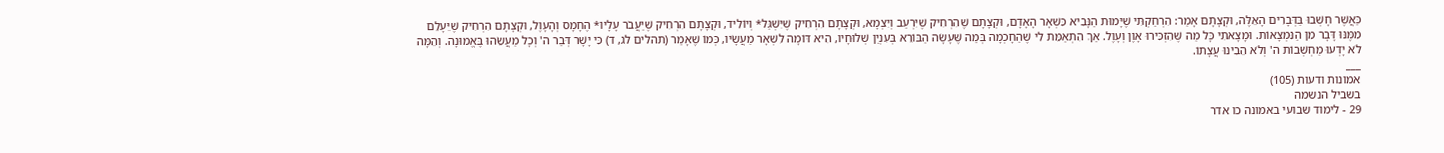כַּאֲשֶׁר חָשְׁבוּ בַּדְּבָרִים הָאֵלֶּה, וּקְצָתָם אָמַר: הִרְחַקְתִּי שֶׁיָּמוּת הַנָּבִיא כִּשְׁאָר הָאָדָם, וּקְצָתָם שֶׁהִרְחִיק שֶׁיִּרְעַב וְיִצְמָא, וּקְצָתָם הִרְחִיק שֶׁיִּשְׁגַּל* וְיוֹלִיד, וּקְצָתָם הִרְחִיק שֶׁיַּעֲבֹר עָלָיו* הֶחָמָס וְהָעָוֶל, וּקְצָתָם הִרְחִיק שֶׁיֵּעָלֵם מִמֶּנּוּ דָּבָר מִן הַנִּמְצָאוֹת. וּמָצָאתִי כָּל מַה שֶּׁהִזְכִּירוּ אָוֶן וְעָוֶל. אַךְ הִתְאַמֵּת לִי שֶׁהַחָכְמָה בְּמַה שֶּׁעָשָׂה הַבּוֹרֵא בְּעִנְיַן שְׁלוּחָיו, הִיא דּוֹמָה לִשְׁאָר מַעֲשָׂיו, כְּמוֹ שֶׁאָמַר (תהלים לג, ד) כִּי יָשָׁר דְּבַר ה' וְכָל מַעֲשֵׂהוּ בֶּאֱמוּנָה. וְהֵמָּה לֹא יָדְעוּ מַחְשְׁבוֹת ה' וְלֹא הֵבִינוּ עֲצָתוֹ.
___
אמונות ודעות (105)
בשביל הנשמה
29 - לימוד שבועי באמונה כו אדר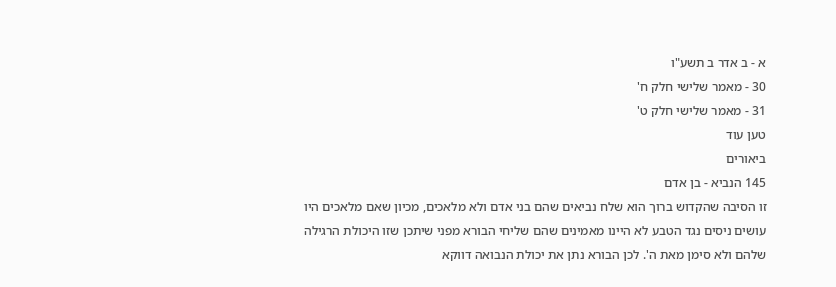א - ב אדר ב תשע"ו
30 - מאמר שלישי חלק ח'
31 - מאמר שלישי חלק ט'
טען עוד
ביאורים
145 הנביא - בן אדם
זו הסיבה שהקדוש ברוך הוא שלח נביאים שהם בני אדם ולא מלאכים, מכיון שאם מלאכים היו עושים ניסים נגד הטבע לא היינו מאמינים שהם שליחי הבורא מפני שיתכן שזו היכולת הרגילה שלהם ולא סימן מאת ה'. לכן הבורא נתן את יכולת הנבואה דווקא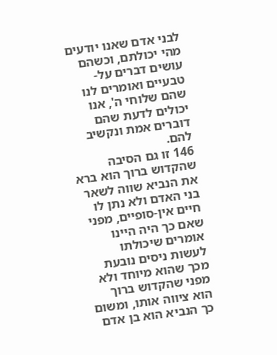לבני אדם שאנו יודעים מהי יכולתם, וכשהם עושים דברים על-טבעיים ואומרים לנו שהם שלוחי ה', אנו יכולים לדעת שהם דוברים אמת ונקשיב להם.
146 זו גם הסיבה שהקדוש ברוך הוא ברא את הנביא שווה לשאר בני האדם ולא נתן לו חיים אין-סופיים, מפני שאם כך היה היינו אומרים שיכולתו לעשות ניסים נובעת מכך שהוא מיוחד ולא מפני שהקדוש ברוך הוא ציווה אותו, ומשום כך הנביא הוא בן אדם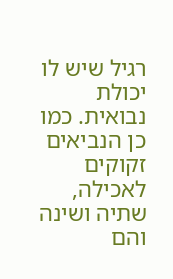רגיל שיש לו יכולת נבואית. כמו כן הנביאים זקוקים לאכילה, שתיה ושינה והם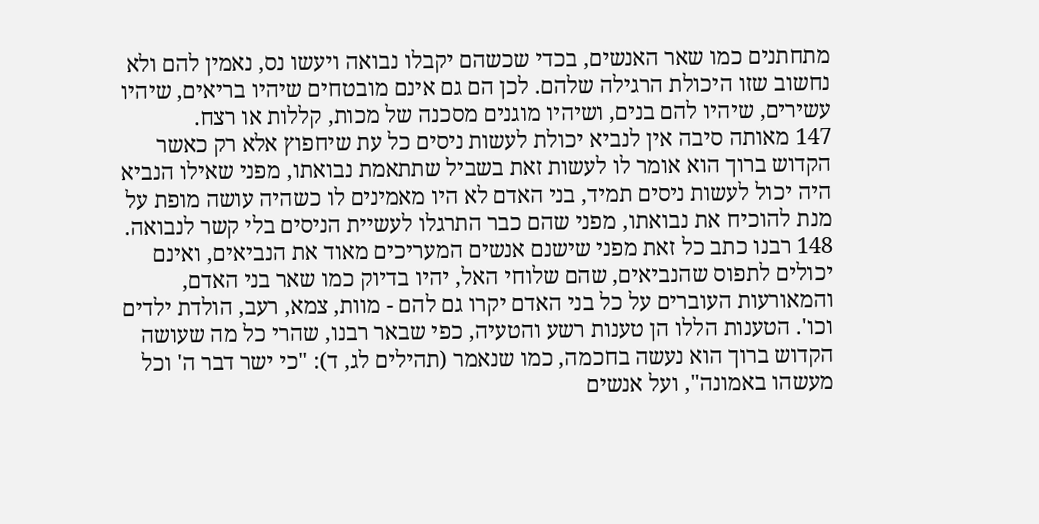מתחתנים כמו שאר האנשים, בכדי שכשהם יקבלו נבואה ויעשו נס, נאמין להם ולא נחשוב שזו היכולת הרגילה שלהם. לכן הם גם אינם מובטחים שיהיו בריאים, שיהיו עשירים, שיהיו להם בנים, ושיהיו מוגנים מסכנה של מכות, קללות או רצח.
147 מאותה סיבה אין לנביא יכולת לעשות ניסים כל עת שיחפוץ אלא רק כאשר הקדוש ברוך הוא אומר לו לעשות זאת בשביל שתתאמת נבואתו, מפני שאילו הנביא היה יכול לעשות ניסים תמיד, בני האדם לא היו מאמינים לו כשהיה עושה מופת על מנת להוכיח את נבואתו, מפני שהם כבר התרגלו לעשיית הניסים בלי קשר לנבואה.
148 רבנו כתב כל זאת מפני שישנם אנשים המעריכים מאוד את הנביאים, ואינם יכולים לתפוס שהנביאים, שהם שלוחי האל, יהיו בדיוק כמו שאר בני האדם, והמאורעות העוברים על כל בני האדם יקרו גם להם - מוות, צמא, רעב, הולדת ילדים וכו'. הטענות הללו הן טענות רשע והטעיה, כפי שבאר רבנו, שהרי כל מה שעושה הקדוש ברוך הוא נעשה בחכמה, כמו שנאמר (תהילים לג, ד): "כי ישר דבר ה' וכל מעשהו באמונה", ועל אנשים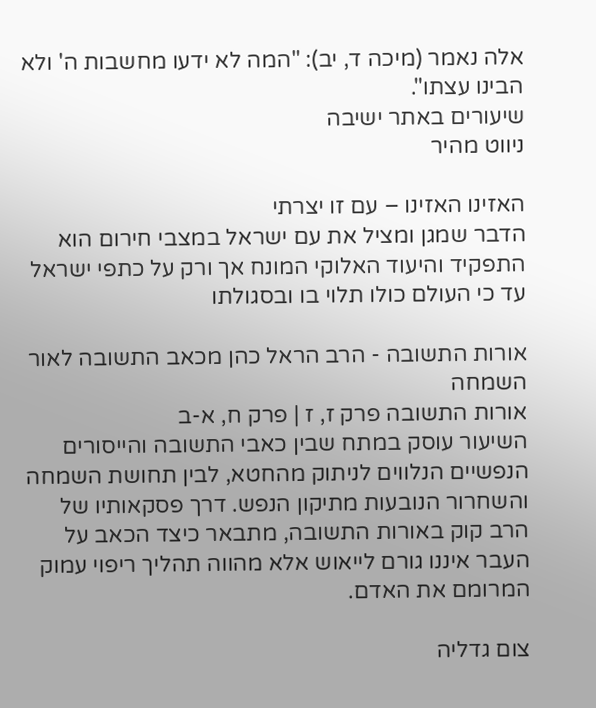אלה נאמר (מיכה ד, יב): "המה לא ידעו מחשבות ה' ולא הבינו עצתו".
שיעורים באתר ישיבה
ניווט מהיר

האזינו האזינו – עם זו יצרתי
הדבר שמגן ומציל את עם ישראל במצבי חירום הוא התפקיד והיעוד האלוקי המונח אך ורק על כתפי ישראל עד כי העולם כולו תלוי בו ובסגולתו

אורות התשובה - הרב הראל כהן מכאב התשובה לאור השמחה
אורות התשובה פרק ז, ז | פרק ח, א-ב
השיעור עוסק במתח שבין כאבי התשובה והייסורים הנפשיים הנלווים לניתוק מהחטא, לבין תחושת השמחה והשחרור הנובעות מתיקון הנפש. דרך פסקאותיו של הרב קוק באורות התשובה, מתבאר כיצד הכאב על העבר איננו גורם לייאוש אלא מהווה תהליך ריפוי עמוק המרומם את האדם.

צום גדליה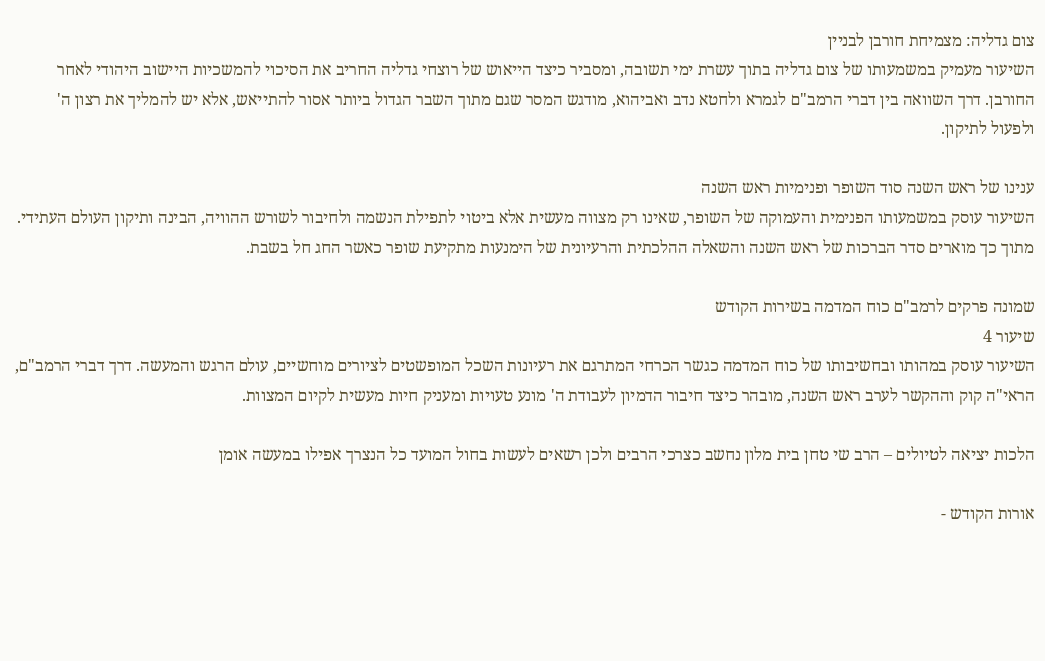צום גדליה: מצמיחת חורבן לבניין
השיעור מעמיק במשמעותו של צום גדליה בתוך עשרת ימי תשובה, ומסביר כיצד הייאוש של רוצחי גדליה החריב את הסיכוי להמשכיות היישוב היהודי לאחר החורבן. דרך השוואה בין דברי הרמב"ם לגמרא ולחטא נדב ואביהוא, מודגש המסר שגם מתוך השבר הגדול ביותר אסור להתייאש, אלא יש להמליך את רצון ה' ולפעול לתיקון.

ענינו של ראש השנה סוד השופר ופנימיות ראש השנה
השיעור עוסק במשמעותו הפנימית והעמוקה של השופר, שאינו רק מצווה מעשית אלא ביטוי לתפילת הנשמה ולחיבור לשורש ההוויה, הבינה ותיקון העולם העתידי. מתוך כך מוארים סדר הברכות של ראש השנה והשאלה ההלכתית והרעיונית של הימנעות מתקיעת שופר כאשר החג חל בשבת.

שמונה פרקים לרמב"ם כוח המדמה בשירות הקודש
שיעור 4
השיעור עוסק במהותו ובחשיבותו של כוח המדמה כגשר הכרחי המתרגם את רעיונות השכל המופשטים לציורים מוחשיים, עולם הרגש והמעשה. דרך דברי הרמב"ם, הראי"ה קוק וההקשר לערב ראש השנה, מובהר כיצד חיבור הדמיון לעבודת ה' מונע טעויות ומעניק חיות מעשית לקיום המצוות.

הלכות יציאה לטיולים – הרב שי טחן בית מלון נחשב כצרכי הרבים ולכן רשאים לעשות בחול המועד כל הנצרך אפילו במעשה אומן

אורות הקודש -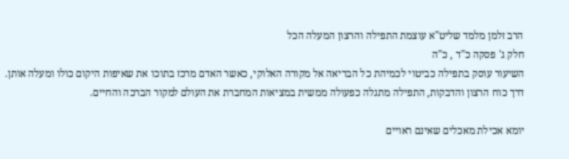הרב זלמן מלמד שליט"א עוצמת התפילה והרצון המעלה הכל
חלק ג' פסקה כ"ד , כ"ה
השיעור עוסק בתפילה כביטוי לכמיהת כל הבריאה אל מקורה האלוקי, כאשר האדם מרכז בתוכו את שאיפות היקום כולו ומעלה אותן. דרך כוח הרצון והדבקות, התפילה מתגלה כפעולה ממשית במציאות המחברת את העולם למקור הברכה והחיים.

יומא אכילת מאכלים שאינם ראויים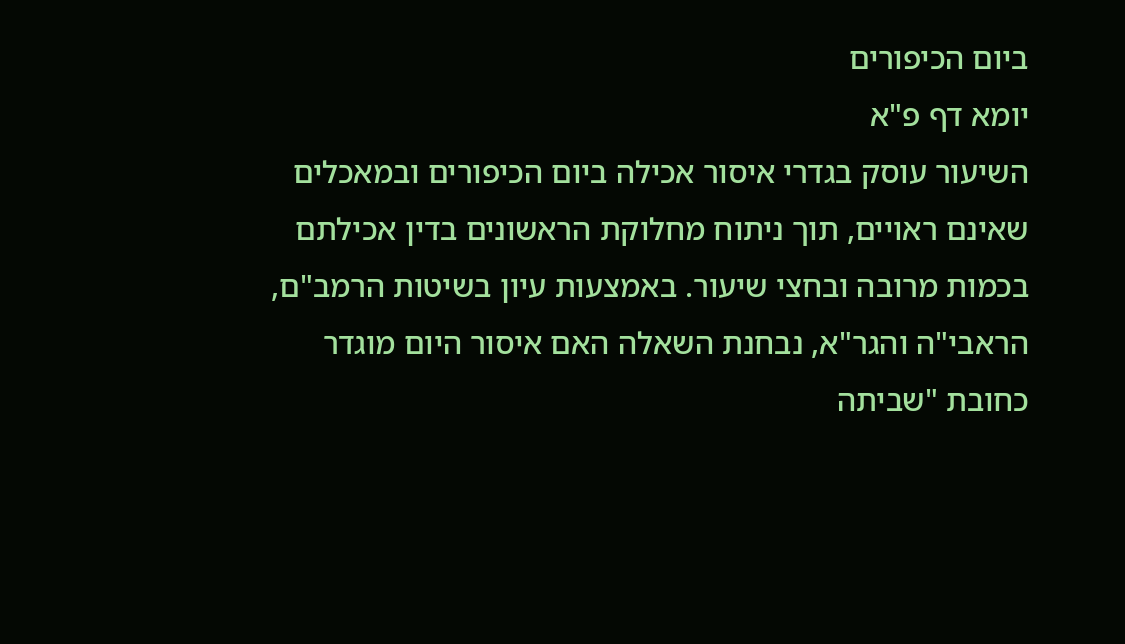ביום הכיפורים
יומא דף פ"א
השיעור עוסק בגדרי איסור אכילה ביום הכיפורים ובמאכלים שאינם ראויים, תוך ניתוח מחלוקת הראשונים בדין אכילתם בכמות מרובה ובחצי שיעור. באמצעות עיון בשיטות הרמב"ם, הראבי"ה והגר"א, נבחנת השאלה האם איסור היום מוגדר כחובת "שביתה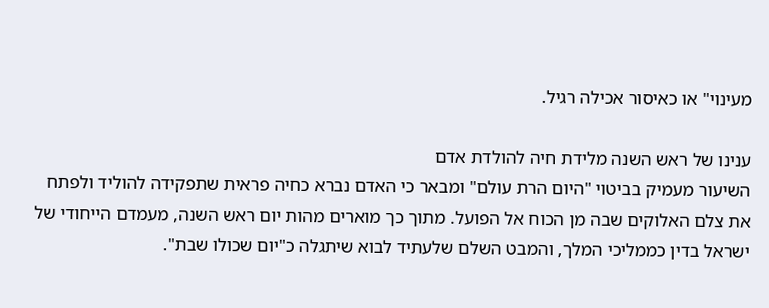מעינוי" או כאיסור אכילה רגיל.

ענינו של ראש השנה מלידת חיה להולדת אדם
השיעור מעמיק בביטוי "היום הרת עולם" ומבאר כי האדם נברא כחיה פראית שתפקידה להוליד ולפתח את צלם האלוקים שבה מן הכוח אל הפועל. מתוך כך מוארים מהות יום ראש השנה, מעמדם הייחודי של ישראל בדין כממליכי המלך, והמבט השלם שלעתיד לבוא שיתגלה כ"יום שכולו שבת".